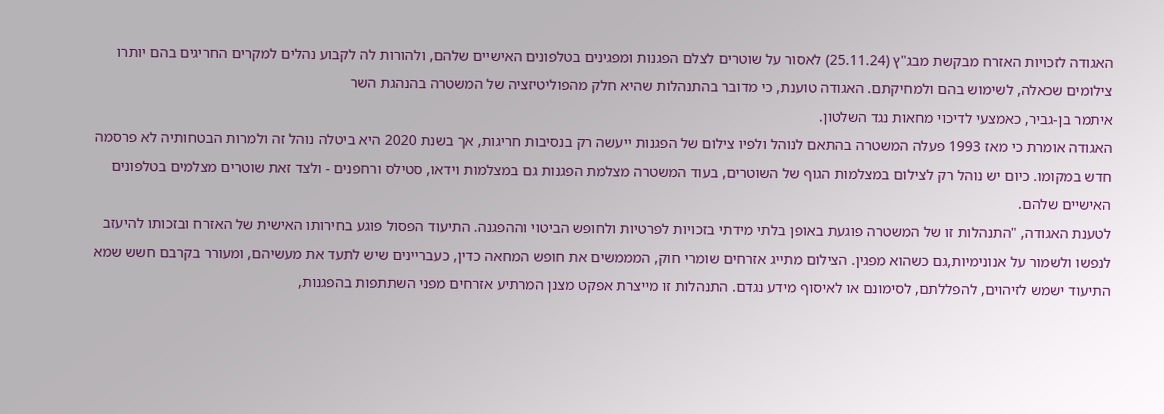האגודה לזכויות האזרח מבקשת מבג"ץ (25.11.24) לאסור על שוטרים לצלם הפגנות ומפגינים בטלפונים האישיים שלהם, ולהורות לה לקבוע נהלים למקרים החריגים בהם יותרו צילומים שכאלה, לשימוש בהם ולמחיקתם. האגודה טוענת, כי מדובר בהתנהלות שהיא חלק מהפוליטיזציה של המשטרה בהנהגת השר
איתמר בן-גביר, כאמצעי לדיכוי מחאות נגד השלטון.
האגודה אומרת כי מאז 1993 פעלה המשטרה בהתאם לנוהל ולפיו צילום של הפגנות ייעשה רק בנסיבות חריגות, אך בשנת 2020 היא ביטלה נוהל זה ולמרות הבטחותיה לא פרסמה חדש במקומו. כיום יש נוהל רק לצילום במצלמות הגוף של השוטרים, בעוד המשטרה מצלמת הפגנות גם במצלמות וידאו, סטילס ורחפנים - ולצד זאת שוטרים מצלמים בטלפונים האישיים שלהם.
לטענת האגודה, "התנהלות זו של המשטרה פוגעת באופן בלתי מידתי בזכויות לפרטיות ולחופש הביטוי וההפגנה. התיעוד הפסול פוגע בחירותו האישית של האזרח ובזכותו להיעזב לנפשו ולשמור על אנונימיות,גם כשהוא מפגין. הצילום מתייג אזרחים שומרי חוק, המממשים את חופש המחאה כדין, כעבריינים שיש לתעד את מעשיהם, ומעורר בקרבם חשש שמא התיעוד ישמש לזיהוים, להפללתם, לסימונם או לאיסוף מידע נגדם. התנהלות זו מייצרת אפקט מצנן המרתיע אזרחים מפני השתתפות בהפגנות,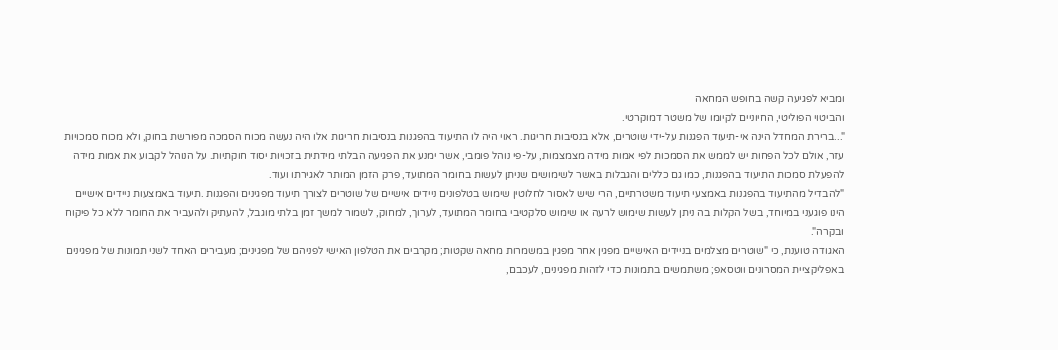ומביא לפגיעה קשה בחופש המחאה
והביטוי הפוליטי, החיוניים לקיומו של משטר דמוקרטי.
"...ברירת המחדל הינה אי-תיעוד הפגנות על-ידי שוטרים, אלא בנסיבות חריגות. ראוי היה לו התיעוד בהפגנות בנסיבות חריגות אלו היה נעשה מכוח הסמכה מפורשת בחוק, ולא מכוח סמכויות עזר, אולם לכל הפחות יש לממש את הסמכות לפי אמות מידה מצמצמות, על-פי נוהל פומבי, אשר ימנע את הפגיעה הבלתי מידתית בזכויות יסוד חוקתיות. על הנוהל לקבוע את אמות מידה להפעלת סמכות התיעוד בהפגנות, כמו גם כללים והגבלות באשר לשימושים שניתן לעשות בחומר המתועד, פרק הזמן המותר לאגירתו ועוד.
"להבדיל מהתיעוד בהפגנות באמצעי תיעוד משטרתיים, הרי שיש לאסור לחלוטין שימוש בטלפונים ניידים אישיים של שוטרים לצורך תיעוד מפגינים והפגנות .תיעוד באמצעות ניידים אישיים הינו פוגעני במיוחד, בשל הקלות בה ניתן לעשות שימוש לרעה או שימוש סלקטיבי בחומר המתועד, לערוך, למחוק, לשמור למשך זמן בלתי מוגבל, להעתיק ולהעביר את החומר ללא כל פיקוח ובקרה".
האגודה טוענת, כי "שוטרים מצלמים בניידים האישיים מפגין אחר מפגין במשמרות מחאה שקטות; מקרבים את הטלפון האישי לפניהם של מפגינים; מעבירים האחד לשני תמונות של מפגינים באפליקציית המסרונים ווטסאפ; משתמשים בתמונות כדי לזהות מפגינים, לעכבם,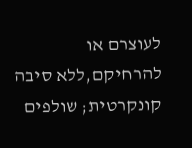לעוצרם או להרחיקם,ללא סיבה קונקרטית; שולפים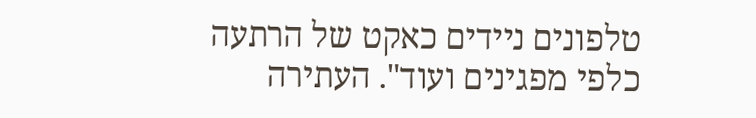טלפונים ניידים כאקט של הרתעה כלפי מפגינים ועוד". העתירה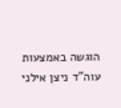הוגשה באמצעות עוה"ד ניצן אילני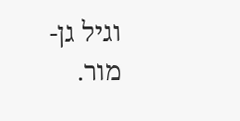וגיל גן-מור.